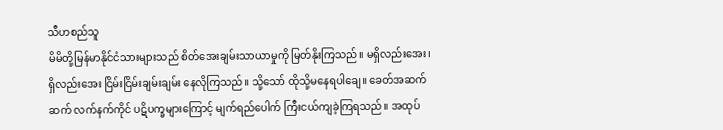သီဟစည်သူ
မိမိတို့မြန်မာနိုင်ငံသားများသည် စိတ်အေးချမ်းသာယာမှုကို မြတ်နိုးကြသည်။ မရှိလည်းအေး၊ ရှိလည်းအေး ငြိမ်းငြိမ်းချမ်းချမ်း နေလိုကြသည်။ သို့သော် ထိုသို့မနေရပါချေ။ ခေတ်အဆက်ဆက် လက်နက်ကိုင် ပဋိပက္ခများကြောင့် မျက်ရည်ပေါက် ကြီးငယ်ကျခဲ့ကြရသည်။ အထုပ်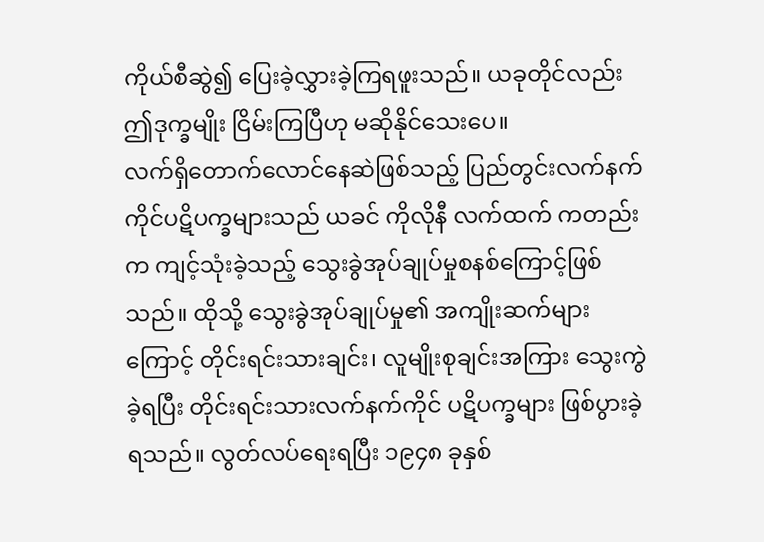ကိုယ်စီဆွဲ၍ ပြေးခဲ့လွှားခဲ့ကြရဖူးသည်။ ယခုတိုင်လည်း ဤဒုက္ခမျိုး ငြိမ်းကြပြီဟု မဆိုနိုင်သေးပေ။
လက်ရှိတောက်လောင်နေဆဲဖြစ်သည့် ပြည်တွင်းလက်နက်ကိုင်ပဋိပက္ခများသည် ယခင် ကိုလိုနီ လက်ထက် ကတည်းက ကျင့်သုံးခဲ့သည့် သွေးခွဲအုပ်ချုပ်မှုစနစ်ကြောင့်ဖြစ်သည်။ ထိုသို့ သွေးခွဲအုပ်ချုပ်မှု၏ အကျိုးဆက်များကြောင့် တိုင်းရင်းသားချင်း၊ လူမျိုးစုချင်းအကြား သွေးကွဲခဲ့ရပြီး တိုင်းရင်းသားလက်နက်ကိုင် ပဋိပက္ခများ ဖြစ်ပွားခဲ့ရသည်။ လွတ်လပ်ရေးရပြီး ၁၉၄၈ ခုနှစ်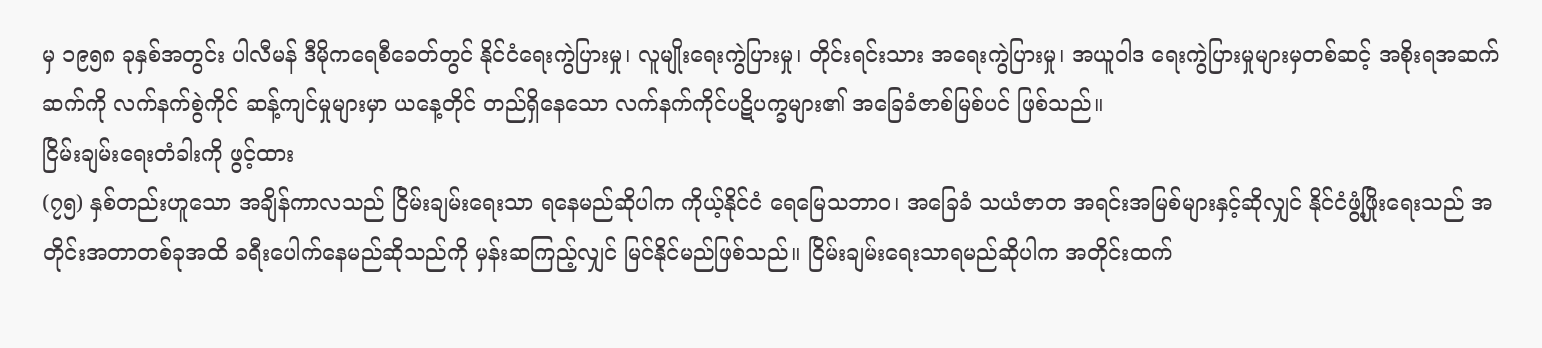မှ ၁၉၅၈ ခုနှစ်အတွင်း ပါလီမန် ဒီမိုကရေစီခေတ်တွင် နိုင်ငံရေးကွဲပြားမှု၊ လူမျိုးရေးကွဲပြားမှု၊ တိုင်းရင်းသား အရေးကွဲပြားမှု၊ အယူဝါဒ ရေးကွဲပြားမှုများမှတစ်ဆင့် အစိုးရအဆက်ဆက်ကို လက်နက်စွဲကိုင် ဆန့်ကျင်မှုများမှာ ယနေ့တိုင် တည်ရှိနေသော လက်နက်ကိုင်ပဋိပက္ခများ၏ အခြေခံဇာစ်မြစ်ပင် ဖြစ်သည်။
ငြိမ်းချမ်းရေးတံခါးကို ဖွင့်ထား
(၇၅) နှစ်တည်းဟူသော အချိန်ကာလသည် ငြိမ်းချမ်းရေးသာ ရနေမည်ဆိုပါက ကိုယ့်နိုင်ငံ ရေမြေသဘာဝ၊ အခြေခံ သယံဇာတ အရင်းအမြစ်များနှင့်ဆိုလျှင် နိုင်ငံဖွံ့ဖြိုးရေးသည် အတိုင်းအတာတစ်ခုအထိ ခရီးပေါက်နေမည်ဆိုသည်ကို မှန်းဆကြည့်လျှင် မြင်နိုင်မည်ဖြစ်သည်။ ငြိမ်းချမ်းရေးသာရမည်ဆိုပါက အတိုင်းထက်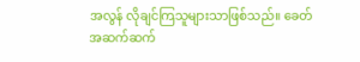အလွန် လိုချင်ကြသူများသာဖြစ်သည်။ ခေတ်အဆက်ဆက်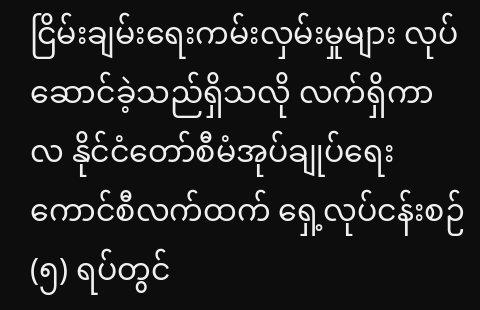ငြိမ်းချမ်းရေးကမ်းလှမ်းမှုများ လုပ်ဆောင်ခဲ့သည်ရှိသလို လက်ရှိကာလ နိုင်ငံတော်စီမံအုပ်ချုပ်ရေးကောင်စီလက်ထက် ရှေ့လုပ်ငန်းစဉ် (၅) ရပ်တွင်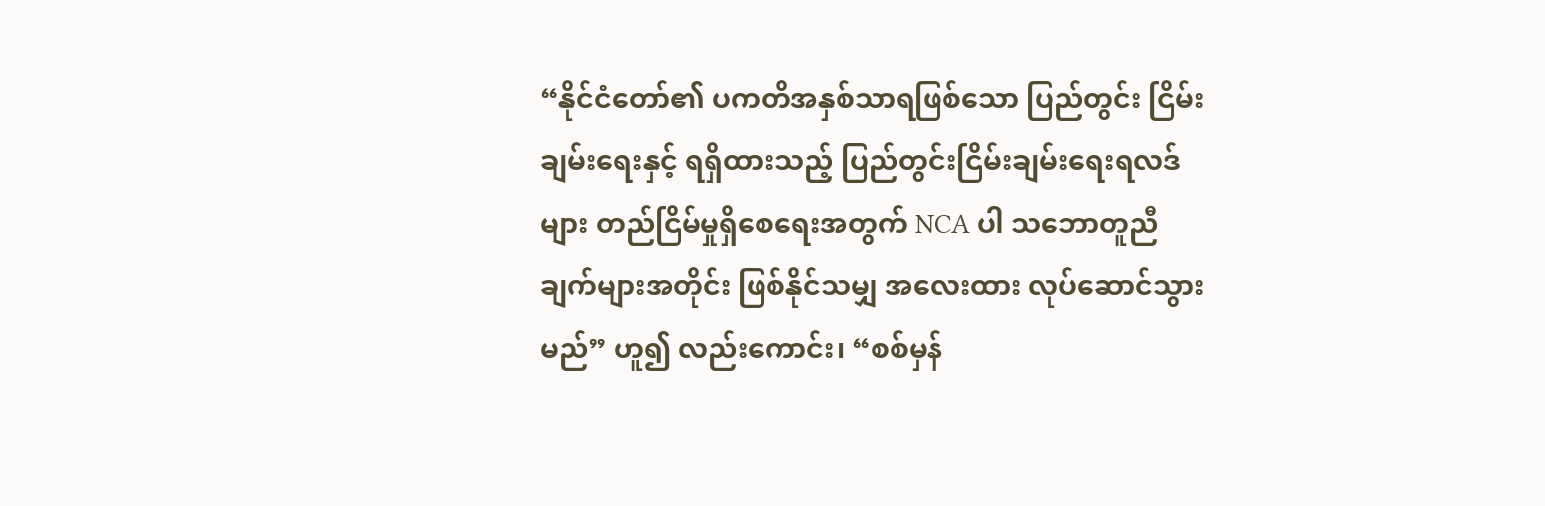“နိုင်ငံတော်၏ ပကတိအနှစ်သာရဖြစ်သော ပြည်တွင်း ငြိမ်းချမ်းရေးနှင့် ရရှိထားသည့် ပြည်တွင်းငြိမ်းချမ်းရေးရလဒ်များ တည်ငြိမ်မှုရှိစေရေးအတွက် NCA ပါ သဘောတူညီချက်များအတိုင်း ဖြစ်နိုင်သမျှ အလေးထား လုပ်ဆောင်သွားမည်” ဟူ၍ လည်းကောင်း၊ “စစ်မှန်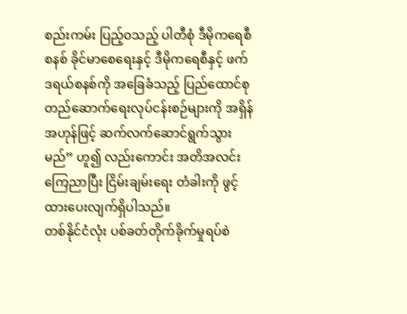စည်းကမ်း ပြည့်ဝသည့် ပါတီစုံ ဒီမိုကရေစီစနစ် ခိုင်မာစေရေးနှင့် ဒီမိုကရေစီနှင့် ဖက်ဒရယ်စနစ်ကို အခြေခံသည့် ပြည်ထောင်စု တည်ဆောက်ရေးလုပ်ငန်းစဉ်များကို အရှိန်အဟုန်ဖြင့် ဆက်လက်ဆောင်ရွက်သွားမည်” ဟူ၍ လည်းကောင်း အတိအလင်းကြေညာပြီး ငြိမ်းချမ်းရေး တံခါးကို ဖွင့်ထားပေးလျက်ရှိပါသည်။
တစ်နိုင်ငံလုံး ပစ်ခတ်တိုက်ခိုက်မှုရပ်စဲ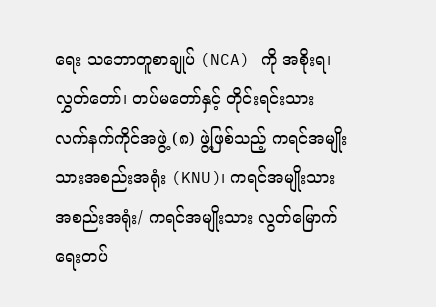ရေး သဘောတူစာချုပ် (NCA) ကို အစိုးရ၊ လွှတ်တော်၊ တပ်မတော်နှင့် တိုင်းရင်းသား လက်နက်ကိုင်အဖွဲ့ (၈) ဖွဲ့ဖြစ်သည့် ကရင်အမျိုးသားအစည်းအရုံး (KNU)၊ ကရင်အမျိုးသား အစည်းအရုံး/ ကရင်အမျိုးသား လွတ်မြောက်ရေးတပ်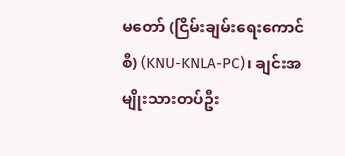မတော် (ငြိမ်းချမ်းရေးကောင်စီ) (KNU-KNLA-PC)၊ ချင်းအမျိုးသားတပ်ဦး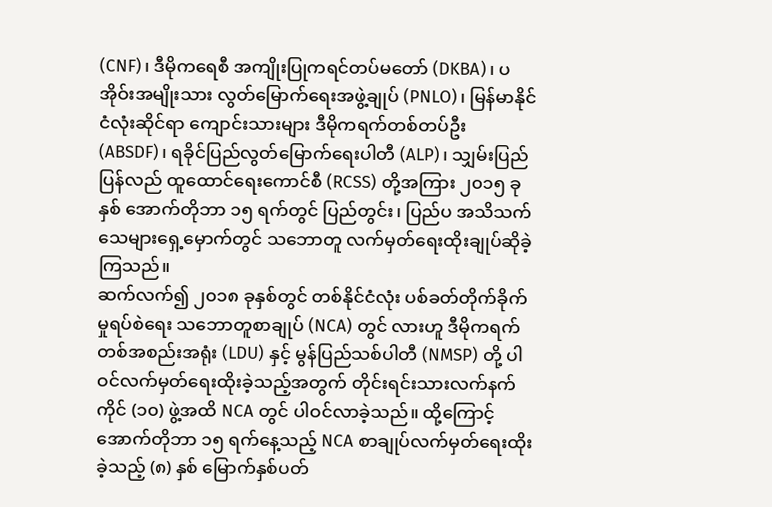(CNF)၊ ဒီမိုကရေစီ အကျိုးပြုကရင်တပ်မတော် (DKBA)၊ ပအိုဝ်းအမျိုးသား လွတ်မြောက်ရေးအဖွဲ့ချုပ် (PNLO)၊ မြန်မာနိုင်ငံလုံးဆိုင်ရာ ကျောင်းသားများ ဒီမိုကရက်တစ်တပ်ဦး (ABSDF)၊ ရခိုင်ပြည်လွတ်မြောက်ရေးပါတီ (ALP)၊ သျှမ်းပြည်ပြန်လည် ထူထောင်ရေးကောင်စီ (RCSS) တို့အကြား ၂၀၁၅ ခုနှစ် အောက်တိုဘာ ၁၅ ရက်တွင် ပြည်တွင်း၊ ပြည်ပ အသိသက်သေများရှေ့မှောက်တွင် သဘောတူ လက်မှတ်ရေးထိုးချုပ်ဆိုခဲ့ကြသည်။
ဆက်လက်၍ ၂၀၁၈ ခုနှစ်တွင် တစ်နိုင်ငံလုံး ပစ်ခတ်တိုက်ခိုက်မှုရပ်စဲရေး သဘောတူစာချုပ် (NCA) တွင် လားဟူ ဒီမိုကရက်တစ်အစည်းအရုံး (LDU) နှင့် မွန်ပြည်သစ်ပါတီ (NMSP) တို့ ပါဝင်လက်မှတ်ရေးထိုးခဲ့သည့်အတွက် တိုင်းရင်းသားလက်နက်ကိုင် (၁၀) ဖွဲ့အထိ NCA တွင် ပါဝင်လာခဲ့သည်။ ထို့ကြောင့် အောက်တိုဘာ ၁၅ ရက်နေ့သည့် NCA စာချုပ်လက်မှတ်ရေးထိုးခဲ့သည့် (၈) နှစ် မြောက်နှစ်ပတ်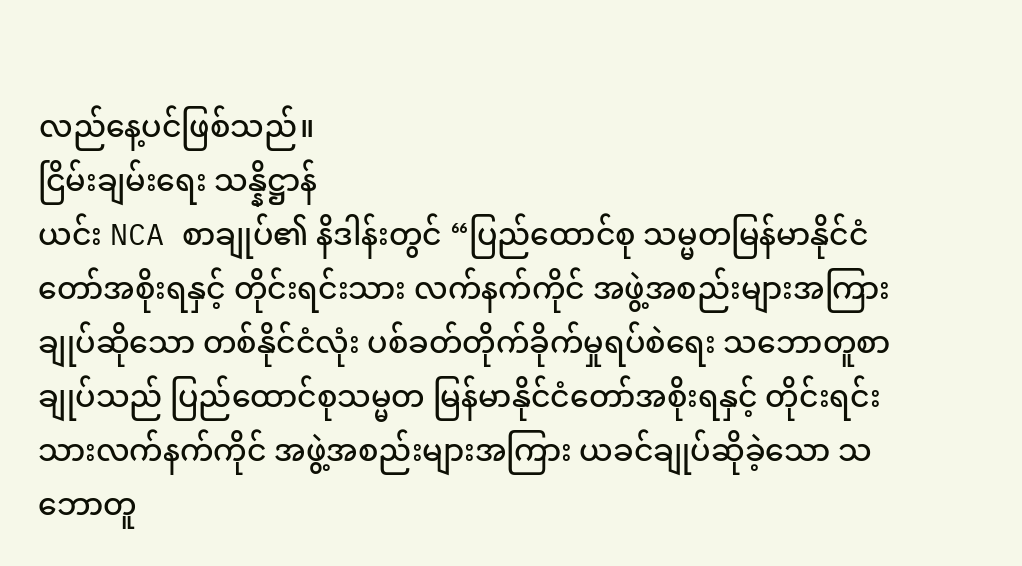လည်နေ့ပင်ဖြစ်သည်။
ငြိမ်းချမ်းရေး သန္နိဋ္ဌာန်
ယင်း NCA စာချုပ်၏ နိဒါန်းတွင် “ပြည်ထောင်စု သမ္မတမြန်မာနိုင်ငံတော်အစိုးရနှင့် တိုင်းရင်းသား လက်နက်ကိုင် အဖွဲ့အစည်းများအကြားချုပ်ဆိုသော တစ်နိုင်ငံလုံး ပစ်ခတ်တိုက်ခိုက်မှုရပ်စဲရေး သဘောတူစာချုပ်သည် ပြည်ထောင်စုသမ္မတ မြန်မာနိုင်ငံတော်အစိုးရနှင့် တိုင်းရင်းသားလက်နက်ကိုင် အဖွဲ့အစည်းများအကြား ယခင်ချုပ်ဆိုခဲ့သော သဘောတူ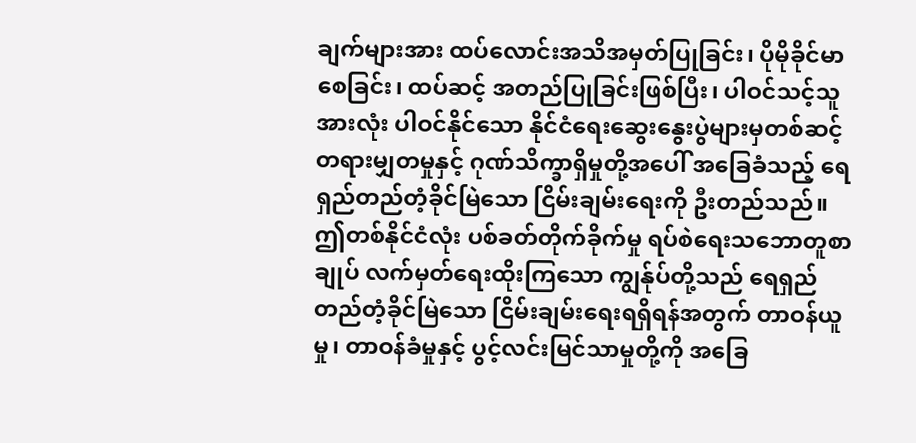ချက်များအား ထပ်လောင်းအသိအမှတ်ပြုခြင်း၊ ပိုမိုခိုင်မာစေခြင်း၊ ထပ်ဆင့် အတည်ပြုခြင်းဖြစ်ပြီး၊ ပါဝင်သင့်သူအားလုံး ပါဝင်နိုင်သော နိုင်ငံရေးဆွေးနွေးပွဲများမှတစ်ဆင့် တရားမျှတမှုနှင့် ဂုဏ်သိက္ခာရှိမှုတို့အပေါ် အခြေခံသည့် ရေရှည်တည်တံ့ခိုင်မြဲသော ငြိမ်းချမ်းရေးကို ဦးတည်သည်။
ဤတစ်နိုင်ငံလုံး ပစ်ခတ်တိုက်ခိုက်မှု ရပ်စဲရေးသဘောတူစာချုပ် လက်မှတ်ရေးထိုးကြသော ကျွန်ုပ်တို့သည် ရေရှည်တည်တံ့ခိုင်မြဲသော ငြိမ်းချမ်းရေးရရှိရန်အတွက် တာဝန်ယူမှု၊ တာဝန်ခံမှုနှင့် ပွင့်လင်းမြင်သာမှုတို့ကို အခြေ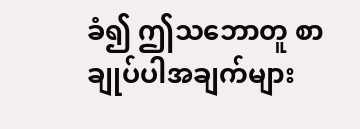ခံ၍ ဤသဘောတူ စာချုပ်ပါအချက်များ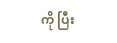ကို ပြီး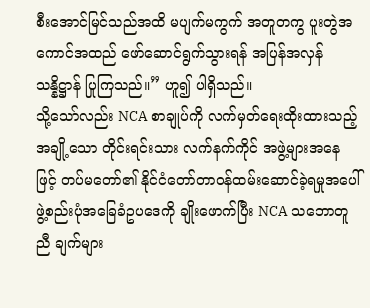စီးအောင်မြင်သည်အထိ မပျက်မကွက် အတူတကွ ပူးတွဲအကောင်အထည် ဖော်ဆောင်ရွက်သွားရန် အပြန်အလှန် သန္နိဋ္ဌာန် ပြုကြသည်။” ဟူ၍ ပါရှိသည်။
သို့သော်လည်း NCA စာချုပ်ကို လက်မှတ်ရေးထိုးထားသည့် အချို့သော တိုင်းရင်းသား လက်နက်ကိုင် အဖွဲ့များအနေဖြင့် တပ်မတော်၏ နိုင်ငံတော်တာဝန်ထမ်းဆောင်ခဲ့ရမှုအပေါ် ဖွဲ့စည်းပုံအခြေခံဥပဒေကို ချိုးဖောက်ပြီး NCA သဘောတူညီ ချက်များ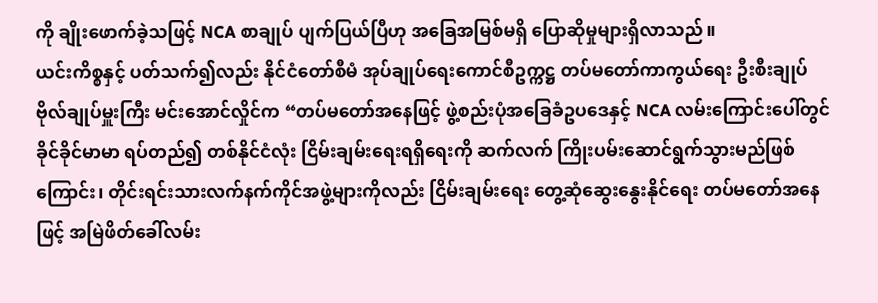ကို ချိုးဖောက်ခဲ့သဖြင့် NCA စာချုပ် ပျက်ပြယ်ပြီဟု အခြေအမြစ်မရှိ ပြောဆိုမှုများရှိလာသည်။
ယင်းကိစ္စနှင့် ပတ်သက်၍လည်း နိုင်ငံတော်စီမံ အုပ်ချုပ်ရေးကောင်စီဥက္ကဋ္ဌ တပ်မတော်ကာကွယ်ရေး ဦးစီးချုပ် ဗိုလ်ချုပ်မှူးကြီး မင်းအောင်လှိုင်က “တပ်မတော်အနေဖြင့် ဖွဲ့စည်းပုံအခြေခံဥပဒေနှင့် NCA လမ်းကြောင်းပေါ်တွင် ခိုင်ခိုင်မာမာ ရပ်တည်၍ တစ်နိုင်ငံလုံး ငြိမ်းချမ်းရေးရရှိရေးကို ဆက်လက် ကြိုးပမ်းဆောင်ရွက်သွားမည်ဖြစ်ကြောင်း၊ တိုင်းရင်းသားလက်နက်ကိုင်အဖွဲ့များကိုလည်း ငြိမ်းချမ်းရေး တွေ့ဆုံဆွေးနွေးနိုင်ရေး တပ်မတော်အနေဖြင့် အမြဲဖိတ်ခေါ်လမ်း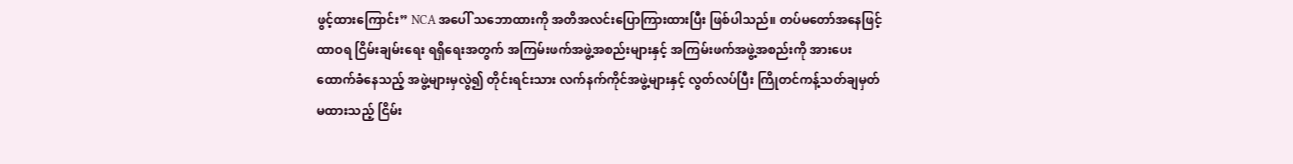ဖွင့်ထားကြောင်း” NCA အပေါ် သဘောထားကို အတိအလင်းပြောကြားထားပြီး ဖြစ်ပါသည်။ တပ်မတော်အနေဖြင့် ထာဝရ ငြိမ်းချမ်းရေး ရရှိရေးအတွက် အကြမ်းဖက်အဖွဲ့အစည်းများနှင့် အကြမ်းဖက်အဖွဲ့အစည်းကို အားပေးထောက်ခံနေသည့် အဖွဲ့များမှလွဲ၍ တိုင်းရင်းသား လက်နက်ကိုင်အဖွဲ့များနှင့် လွတ်လပ်ပြီး ကြိုတင်ကန့်သတ်ချမှတ်မထားသည့် ငြိမ်း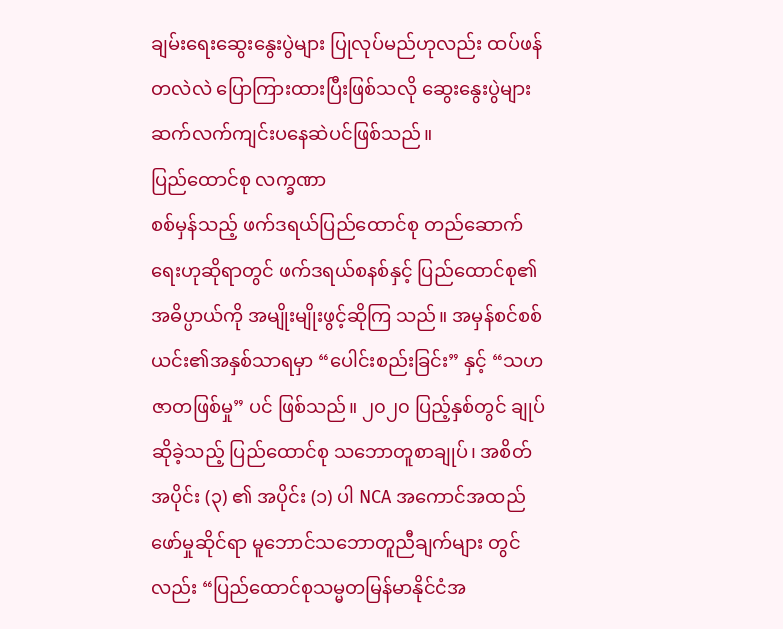ချမ်းရေးဆွေးနွေးပွဲများ ပြုလုပ်မည်ဟုလည်း ထပ်ဖန်တလဲလဲ ပြောကြားထားပြီးဖြစ်သလို ဆွေးနွေးပွဲများ ဆက်လက်ကျင်းပနေဆဲပင်ဖြစ်သည်။
ပြည်ထောင်စု လက္ခဏာ
စစ်မှန်သည့် ဖက်ဒရယ်ပြည်ထောင်စု တည်ဆောက်ရေးဟုဆိုရာတွင် ဖက်ဒရယ်စနစ်နှင့် ပြည်ထောင်စု၏ အဓိပ္ပာယ်ကို အမျိုးမျိုးဖွင့်ဆိုကြ သည်။ အမှန်စင်စစ် ယင်း၏အနှစ်သာရမှာ “ပေါင်းစည်းခြင်း” နှင့် “သဟဇာတဖြစ်မှု” ပင် ဖြစ်သည်။ ၂၀၂၀ ပြည့်နှစ်တွင် ချုပ်ဆိုခဲ့သည့် ပြည်ထောင်စု သဘောတူစာချုပ်၊ အစိတ်အပိုင်း (၃) ၏ အပိုင်း (၁) ပါ NCA အကောင်အထည်ဖော်မှုဆိုင်ရာ မူဘောင်သဘောတူညီချက်များ တွင်လည်း “ပြည်ထောင်စုသမ္မတမြန်မာနိုင်ငံအ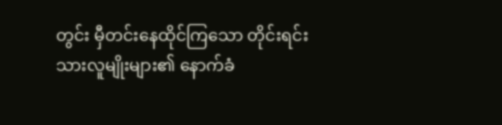တွင်း မှီတင်းနေထိုင်ကြသော တိုင်းရင်းသားလူမျိုးများ၏ နောက်ခံ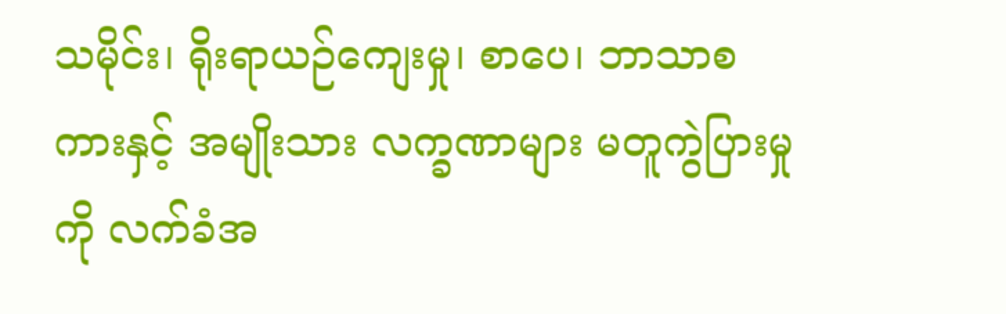သမိုင်း၊ ရိုးရာယဉ်ကျေးမှု၊ စာပေ၊ ဘာသာစကားနှင့် အမျိုးသား လက္ခဏာများ မတူကွဲပြားမှုကို လက်ခံအ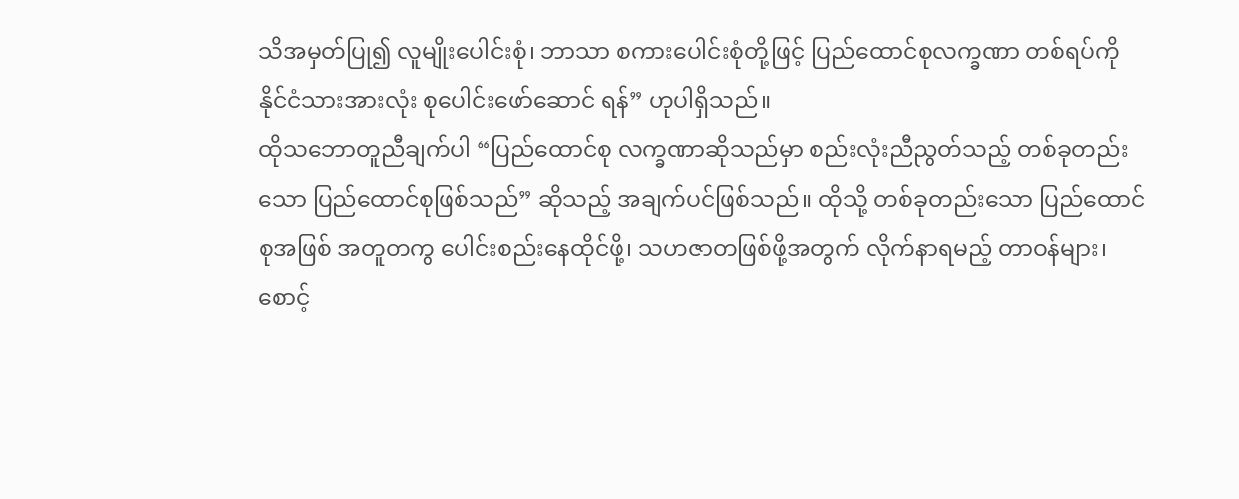သိအမှတ်ပြု၍ လူမျိုးပေါင်းစုံ၊ ဘာသာ စကားပေါင်းစုံတို့ဖြင့် ပြည်ထောင်စုလက္ခဏာ တစ်ရပ်ကို နိုင်ငံသားအားလုံး စုပေါင်းဖော်ဆောင် ရန်” ဟုပါရှိသည်။
ထိုသဘောတူညီချက်ပါ “ပြည်ထောင်စု လက္ခဏာဆိုသည်မှာ စည်းလုံးညီညွတ်သည့် တစ်ခုတည်းသော ပြည်ထောင်စုဖြစ်သည်” ဆိုသည့် အချက်ပင်ဖြစ်သည်။ ထိုသို့ တစ်ခုတည်းသော ပြည်ထောင်စုအဖြစ် အတူတကွ ပေါင်းစည်းနေထိုင်ဖို့၊ သဟဇာတဖြစ်ဖို့အတွက် လိုက်နာရမည့် တာဝန်များ၊ စောင့်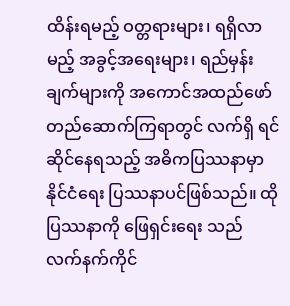ထိန်းရမည့် ဝတ္တရားများ၊ ရရှိလာမည့် အခွင့်အရေးများ၊ ရည်မှန်းချက်များကို အကောင်အထည်ဖော် တည်ဆောက်ကြရာတွင် လက်ရှိ ရင်ဆိုင်နေရသည့် အဓိကပြဿနာမှာ နိုင်ငံရေး ပြဿနာပင်ဖြစ်သည်။ ထိုပြဿနာကို ဖြေရှင်းရေး သည် လက်နက်ကိုင်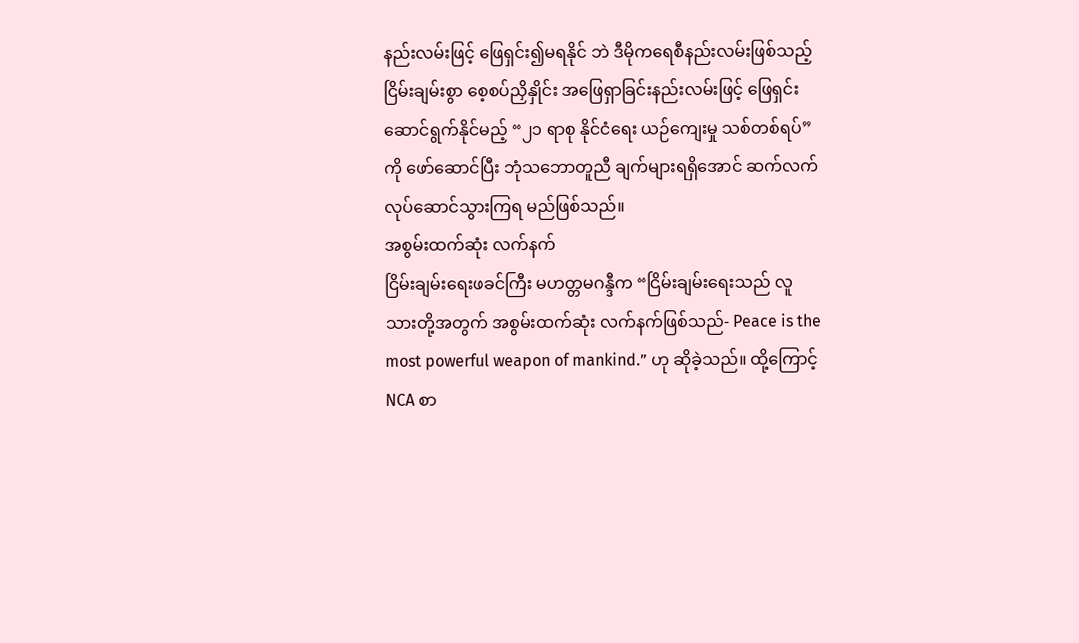နည်းလမ်းဖြင့် ဖြေရှင်း၍မရနိုင် ဘဲ ဒီမိုကရေစီနည်းလမ်းဖြစ်သည့် ငြိမ်းချမ်းစွာ စေ့စပ်ညှိနှိုင်း အဖြေရှာခြင်းနည်းလမ်းဖြင့် ဖြေရှင်း ဆောင်ရွက်နိုင်မည့် “၂၁ ရာစု နိုင်ငံရေး ယဉ်ကျေးမှု သစ်တစ်ရပ်” ကို ဖော်ဆောင်ပြီး ဘုံသဘောတူညီ ချက်များရရှိအောင် ဆက်လက်လုပ်ဆောင်သွားကြရ မည်ဖြစ်သည်။
အစွမ်းထက်ဆုံး လက်နက်
ငြိမ်းချမ်းရေးဖခင်ကြီး မဟတ္တမဂန္ဒီက “ငြိမ်းချမ်းရေးသည် လူသားတို့အတွက် အစွမ်းထက်ဆုံး လက်နက်ဖြစ်သည်- Peace is the most powerful weapon of mankind.” ဟု ဆိုခဲ့သည်။ ထို့ကြောင့် NCA စာ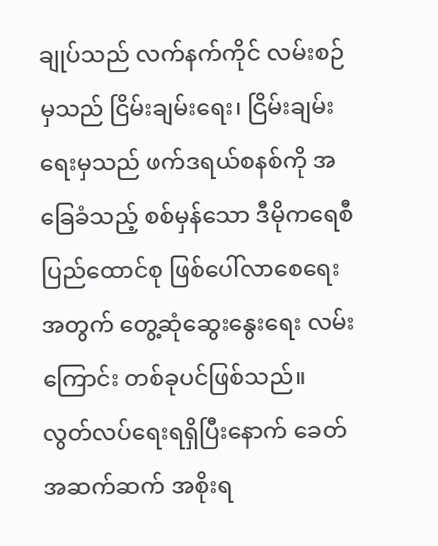ချုပ်သည် လက်နက်ကိုင် လမ်းစဉ်မှသည် ငြိမ်းချမ်းရေး၊ ငြိမ်းချမ်းရေးမှသည် ဖက်ဒရယ်စနစ်ကို အခြေခံသည့် စစ်မှန်သော ဒီမိုကရေစီပြည်ထောင်စု ဖြစ်ပေါ်လာစေရေးအတွက် တွေ့ဆုံဆွေးနွေးရေး လမ်းကြောင်း တစ်ခုပင်ဖြစ်သည်။
လွတ်လပ်ရေးရရှိပြီးနောက် ခေတ်အဆက်ဆက် အစိုးရ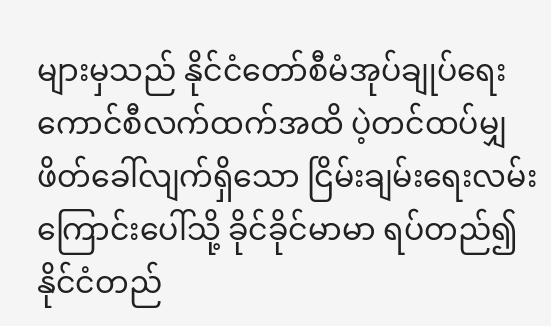များမှသည် နိုင်ငံတော်စီမံအုပ်ချုပ်ရေး ကောင်စီလက်ထက်အထိ ပဲ့တင်ထပ်မျှ ဖိတ်ခေါ်လျက်ရှိသော ငြိမ်းချမ်းရေးလမ်းကြောင်းပေါ်သို့ ခိုင်ခိုင်မာမာ ရပ်တည်၍ နိုင်ငံတည်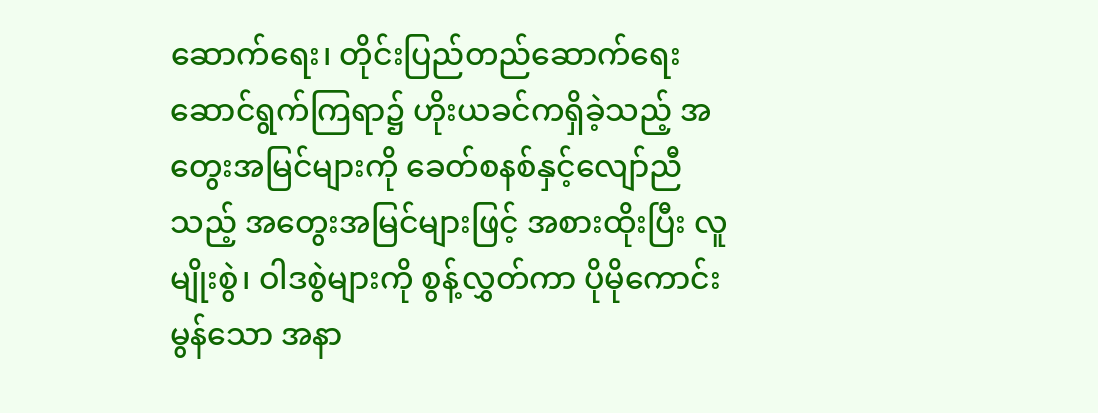ဆောက်ရေး၊ တိုင်းပြည်တည်ဆောက်ရေး ဆောင်ရွက်ကြရာ၌ ဟိုးယခင်ကရှိခဲ့သည့် အတွေးအမြင်များကို ခေတ်စနစ်နှင့်လျော်ညီသည့် အတွေးအမြင်များဖြင့် အစားထိုးပြီး လူမျိုးစွဲ၊ ဝါဒစွဲများကို စွန့်လွှတ်ကာ ပိုမိုကောင်းမွန်သော အနာ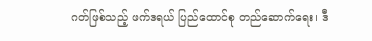ဂတ်ဖြစ်သည့် ဖက်ဒရယ် ပြည်ထောင်စု တည်ဆောက်ရေး၊ ဒီ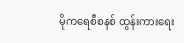မိုကရေစီစနစ် ထွန်းကားရေး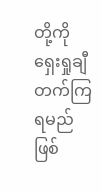တို့ကို ရှေးရှုချီတက်ကြရမည် ဖြစ်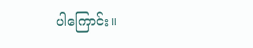ပါကြောင်း။